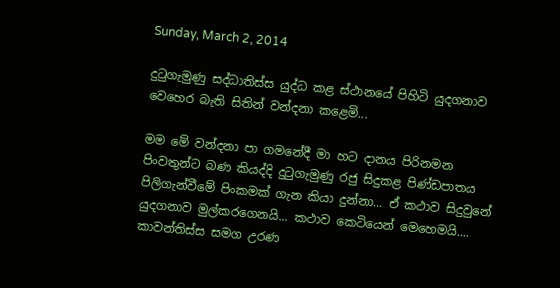Sunday, March 2, 2014

දුටුගැමුණු සද්ධාතිස්ස යුද්ධ කළ ස්ථානයේ පිහිටි යුදගනාව වෙහෙර බැති සිතින් වන්දනා කළෙමි...

මම මේ වන්දනා පා ගමනේදී මා හට දානය පිරිනමන පිංවතුන්ට බණ කියද්දි දුටුගැමුණු රජු සිදුකළ පිණ්ඩපාතය පිලිගැන්වීමේ පිංකමක් ගැන කියා දුන්නා... ඒ කථාව සිදුවුනේ යුදගනාව මුල්කරගෙනයි... කථාව කෙටියෙන් මෙහෙමයි.... කාවන්තිස්ස සමග උරණ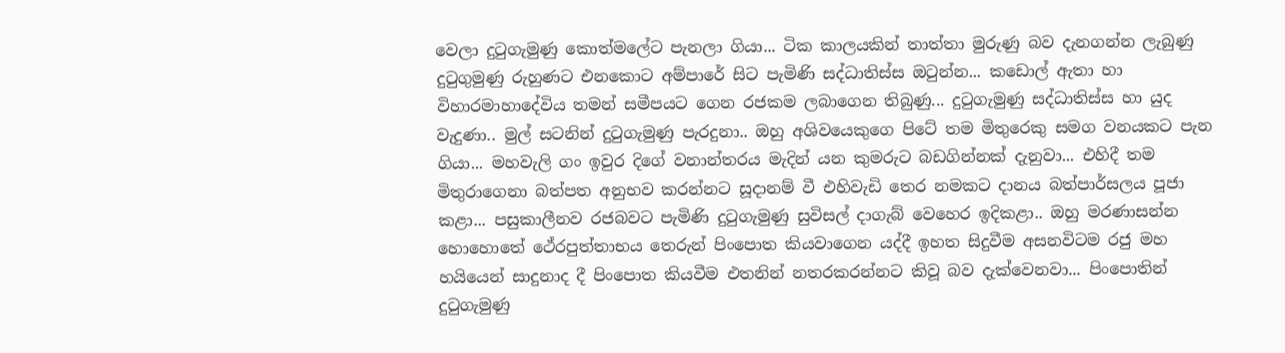වෙලා දුටුගැමුණු කොත්මලේට පැනලා ගියා... ටික කාලයකින් තාත්තා මුරුණු බව දැනගන්න ලැබුණු දුටුගුමුණු රුහුණට එනකොට අම්පාරේ සිට පැමිණි සද්ධාතිස්ස ඔටුන්න... කඩොල් ඇතා හා විහාරමාහාදේවිය තමන් සමීපයට ගෙන රජකම ලබාගෙන තිබුණු... දුටුගැමුණු සද්ධාතිස්ස හා යුද වැදුණා.. මුල් සටනින් දුටුගැමුණු පැරදුනා.. ඔහු අශිවයෙකුගෙ පිටේ තම මිතුරෙකු සමග වනයකට පැන ගියා... මහවැලි ගං ඉවුර දිගේ වනාන්තරය මැදින් යන කුමරුට බඩගින්නක් දැනුවා... එහිදී තම මිතුරාගෙනා බත්පත අනුභව කරන්නට සූදානම් වී එහිවැඩි තෙර නමකට දානය බත්පාර්සලය පූජා කළා... පසුකාලීනව රජබවට පැමිණි දුටුගැමුණු සුවිසල් දාගැබ් වෙහෙර ඉදිකළා.. ඔහු මරණාසන්න හොහොතේ ථේරපුත්තාභය තෙරුන් පිංපොත කියවාගෙන යද්දී ඉහත සිදුවීම අසනවිටම රජු මහ හයියෙන් සාදුනාද දී පිංපොත කියවීම එතනින් නතරකරන්නට කිවූ බව දැක්වෙනවා... පිංපොතින් දුටුගැමුණු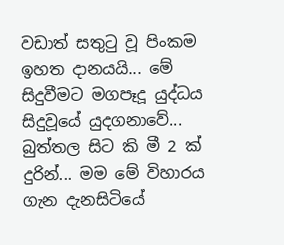වඩාත් සතුටු වූ පිංකම ඉහත දානයයි... මේ සිදුවීමට මගපෑදූ යුද්ධය සිදුවූයේ යුදගනාවේ... බුත්තල සිට කි මී 2 ක් දුරින්... මම මේ විහාරය ගැන දැනසිටියේ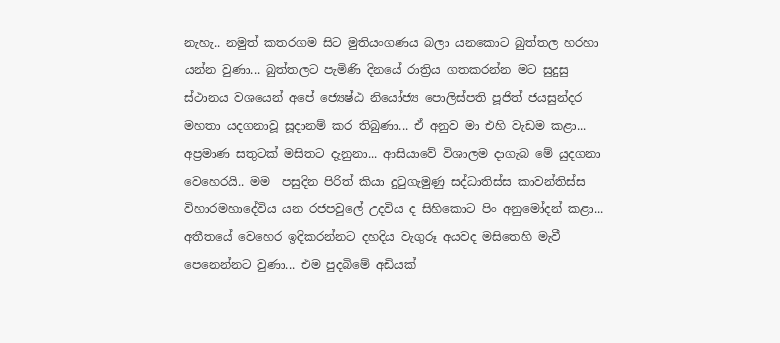නැහැ.. නමුත් කතරගම සිට මුතියංගණය බලා යනකොට බුත්තල හරහා යන්න වුණා... බුත්තලට පැමිණි දිනයේ රාත්‍රිය ගතකරන්න මට සුදුසු ස්ථානය වශයෙන් අපේ ජ්‍යෙෂ්ඨ නියෝජ්‍ය පොලිස්පති පූජිත් ජයසුන්දර මහතා යදගනාවූ සූදානම් කර තිබුණා... ඒ අනුව මා එහි වැඩම කළා... අප්‍රමාණ සතුටක් මසිතට දැනුනා... ආසියාවේ විශාලම දාගැබ මේ යුදගනා වෙහෙරයි.. මම  පසුදින පිරිත් කියා දුටුගැමුණු සද්ධාතිස්ස කාවන්තිස්ස විහාරමහාදේවිය යන රජපවුලේ උදවිය ද සිහිකොට පිං අනුමෝදන් කළා... අතීතයේ වෙහෙර ඉදිකරන්නට දහදිය වැගුරූ අයවද මසිතෙහි මැවී පෙනෙන්නට වුණා... එම පුදබිමේ අඩියක්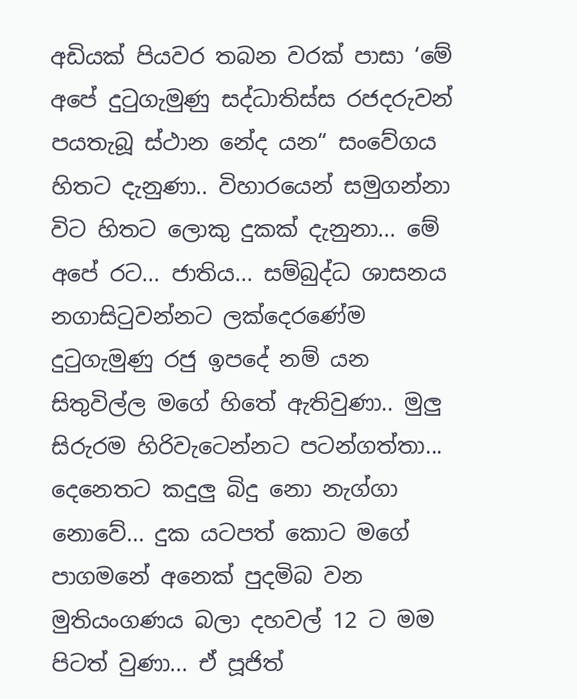අඩියක් පියවර තබන වරක් පාසා ‘මේ අපේ දුටුගැමුණු සද්ධාතිස්ස රජදරුවන් පයතැබූ ස්ථාන නේද යන“ සංවේගය හිතට දැනුණා.. විහාරයෙන් සමුගන්නා විට හිතට ලොකු දුකක් දැනුනා... මේ අපේ රට... ජාතිය... සම්බුද්ධ ශාසනය නගාසිටුවන්නට ලක්දෙරණේම දුටුගැමුණු රජු ඉපදේ නම් යන සිතුවිල්ල මගේ හිතේ ඇතිවුණා.. මුලු සිරුරම හිරිවැටෙන්නට පටන්ගත්තා... දෙනෙතට කදුලු බිදු නො නැග්ගා නොවේ... දුක යටපත් කොට මගේ පාගමනේ අනෙක් පුදමිබ වන මුතියංගණය බලා දහවල් 12 ට මම පිටත් වුණා... ඒ පූජිත්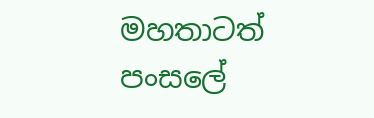මහතාටත් පංසලේ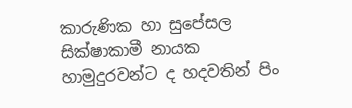කාරුණික හා සුපේසල සික්ෂාකාමී නායක හාමුදුරවන්ට ද හදවතින් පිං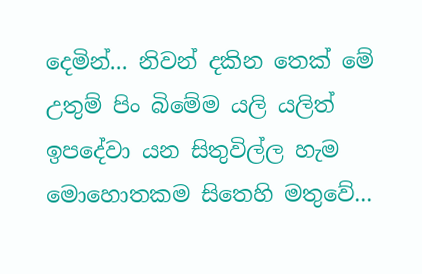දෙමින්... නිවන් දකින තෙක් මේ උතුම් පිං බිමේම යලි යලිත් ඉපදේවා යන සිතුවිල්ල හැම මොහොතකම සිතෙහි මතුවේ...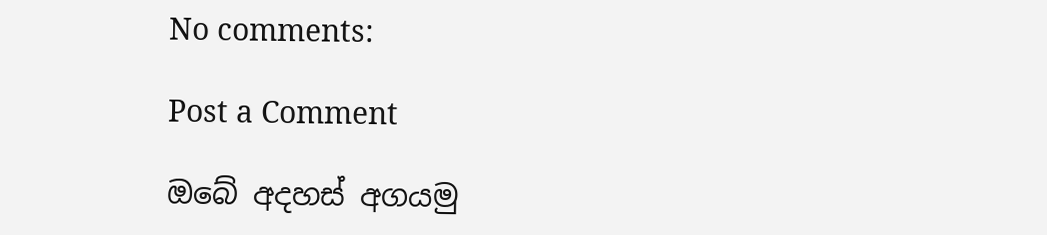No comments:

Post a Comment

ඔබේ අදහස් අගයමු